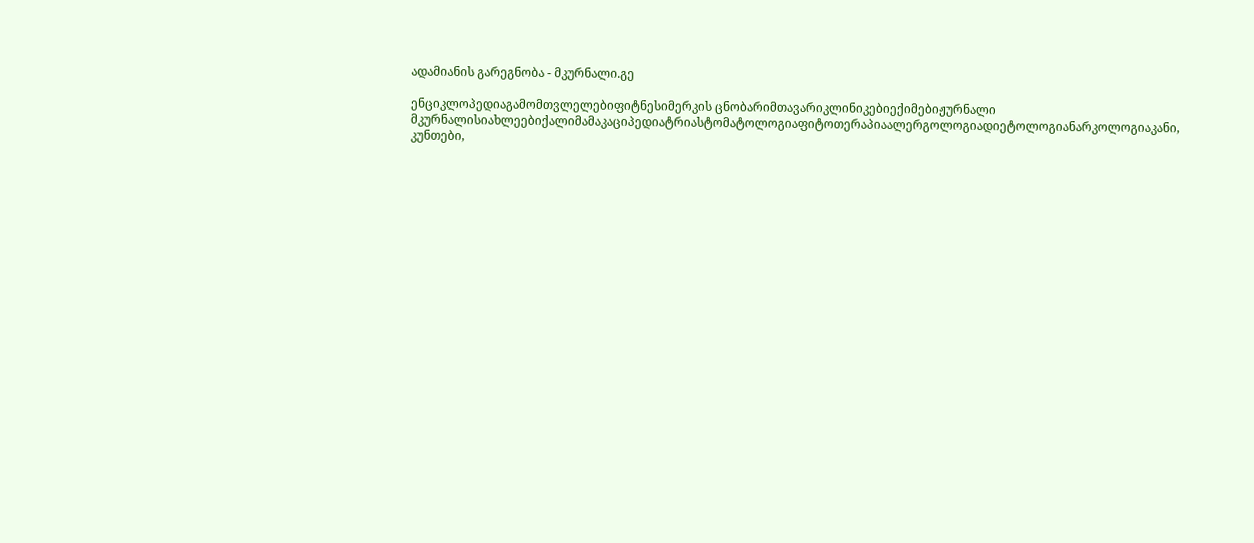ადამიანის გარეგნობა - მკურნალი.გე

ენციკლოპედიაგამომთვლელებიფიტნესიმერკის ცნობარიმთავარიკლინიკებიექიმებიჟურნალი მკურნალისიახლეებიქალიმამაკაციპედიატრიასტომატოლოგიაფიტოთერაპიაალერგოლოგიადიეტოლოგიანარკოლოგიაკანი, კუნთები,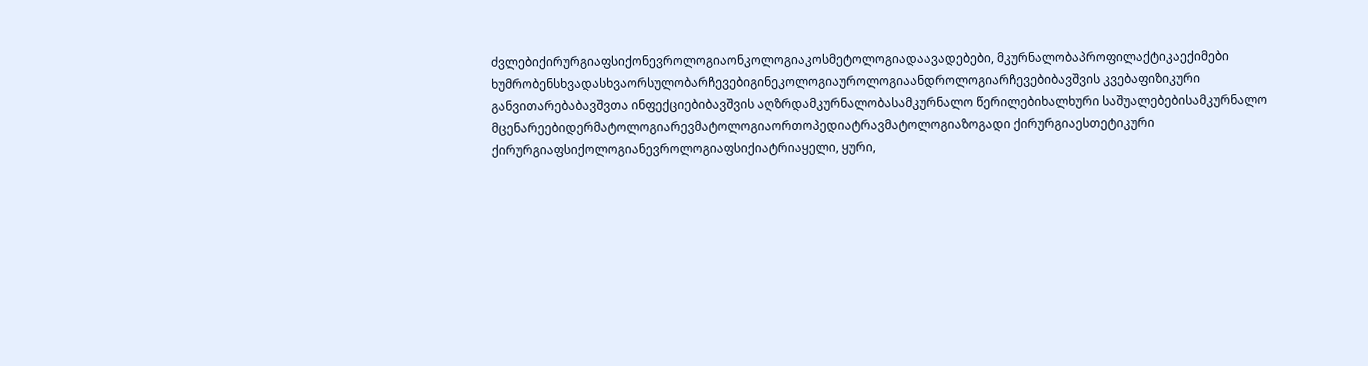ძვლებიქირურგიაფსიქონევროლოგიაონკოლოგიაკოსმეტოლოგიადაავადებები, მკურნალობაპროფილაქტიკაექიმები ხუმრობენსხვადასხვაორსულობარჩევებიგინეკოლოგიაუროლოგიაანდროლოგიარჩევებიბავშვის კვებაფიზიკური განვითარებაბავშვთა ინფექციებიბავშვის აღზრდამკურნალობასამკურნალო წერილებიხალხური საშუალებებისამკურნალო მცენარეებიდერმატოლოგიარევმატოლოგიაორთოპედიატრავმატოლოგიაზოგადი ქირურგიაესთეტიკური ქირურგიაფსიქოლოგიანევროლოგიაფსიქიატრიაყელი, ყური,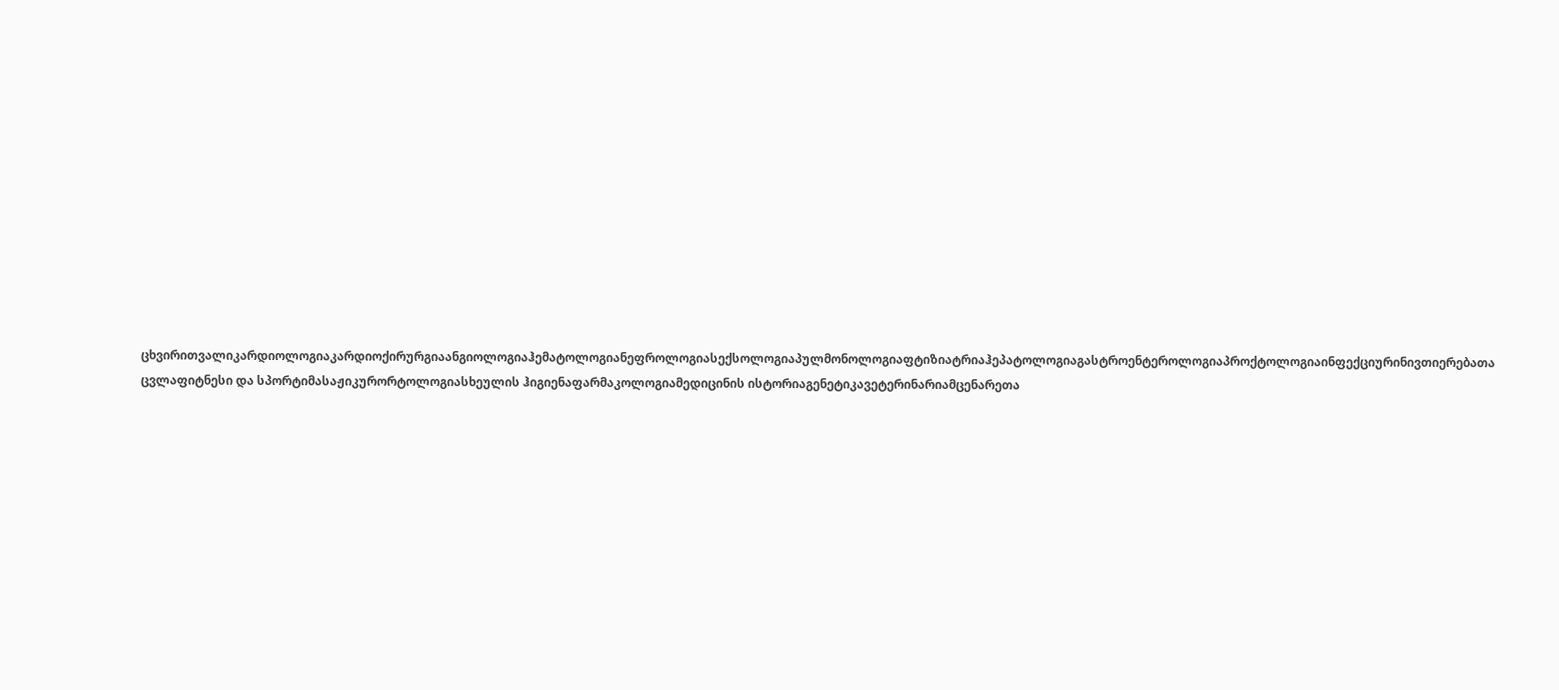ცხვირითვალიკარდიოლოგიაკარდიოქირურგიაანგიოლოგიაჰემატოლოგიანეფროლოგიასექსოლოგიაპულმონოლოგიაფტიზიატრიაჰეპატოლოგიაგასტროენტეროლოგიაპროქტოლოგიაინფექციურინივთიერებათა ცვლაფიტნესი და სპორტიმასაჟიკურორტოლოგიასხეულის ჰიგიენაფარმაკოლოგიამედიცინის ისტორიაგენეტიკავეტერინარიამცენარეთა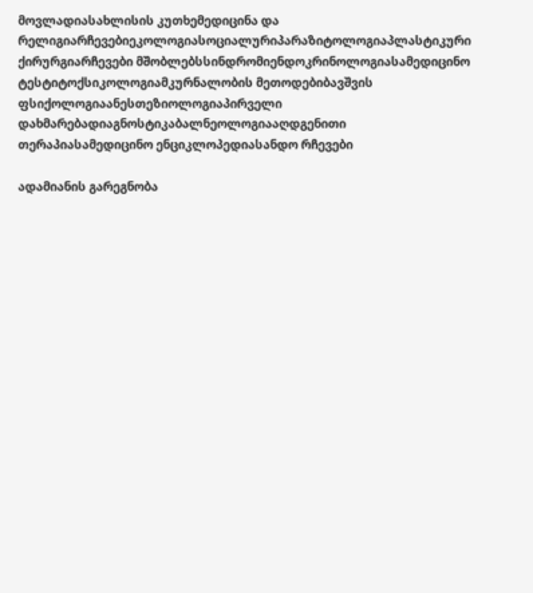მოვლადიასახლისის კუთხემედიცინა და რელიგიარჩევებიეკოლოგიასოციალურიპარაზიტოლოგიაპლასტიკური ქირურგიარჩევები მშობლებსსინდრომიენდოკრინოლოგიასამედიცინო ტესტიტოქსიკოლოგიამკურნალობის მეთოდებიბავშვის ფსიქოლოგიაანესთეზიოლოგიაპირველი დახმარებადიაგნოსტიკაბალნეოლოგიააღდგენითი თერაპიასამედიცინო ენციკლოპედიასანდო რჩევები

ადამიანის გარეგნობა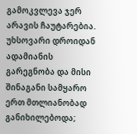გამოკვლევა ჯერ არავის ჩაუტარებია. უხსოვარი დროიდან ადამიანის გარეგნობა და მისი შინაგანი სამყარო ერთ მთლიანობად განიხილებოდა;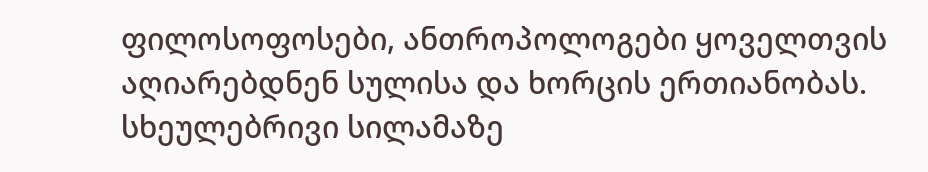ფილოსოფოსები, ანთროპოლოგები ყოველთვის აღიარებდნენ სულისა და ხორცის ერთიანობას. სხეულებრივი სილამაზე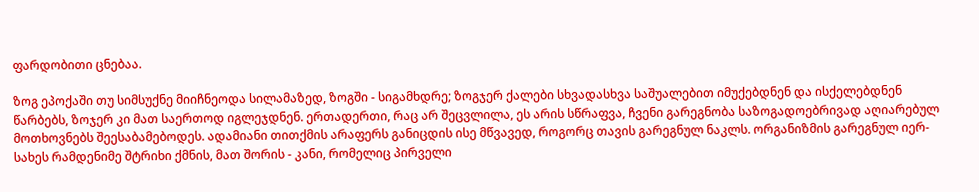ფარდობითი ცნებაა.

ზოგ ეპოქაში თუ სიმსუქნე მიიჩნეოდა სილამაზედ, ზოგში - სიგამხდრე; ზოგჯერ ქალები სხვადასხვა საშუალებით იმუქებდნენ და ისქელებდნენ წარბებს, ზოჯერ კი მათ საერთოდ იგლეჯდნენ. ერთადერთი, რაც არ შეცვლილა, ეს არის სწრაფვა, ჩვენი გარეგნობა საზოგადოებრივად აღიარებულ მოთხოვნებს შეესაბამებოდეს. ადამიანი თითქმის არაფერს განიცდის ისე მწვავედ, როგორც თავის გარეგნულ ნაკლს. ორგანიზმის გარეგნულ იერ-სახეს რამდენიმე შტრიხი ქმნის, მათ შორის - კანი, რომელიც პირველი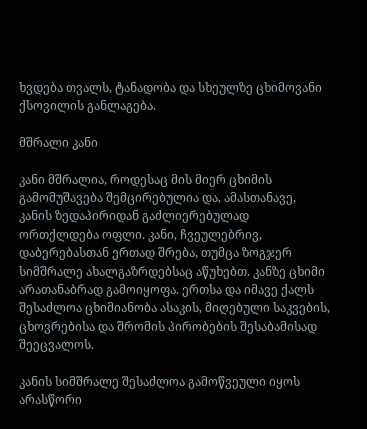ხვდება თვალს, ტანადობა და სხეულზე ცხიმოვანი ქსოვილის განლაგება.

მშრალი კანი

კანი მშრალია, როდესაც მის მიერ ცხიმის გამომუშავება შემცირებულია და, ამასთანავე, კანის ზედაპირიდან გაძლიერებულად ორთქლდება ოფლი. კანი, ჩვეულებრივ, დაბერებასთან ერთად შრება, თუმცა ზოგჯერ სიმშრალე ახალგაზრდებსაც აწუხებთ. კანზე ცხიმი არათანაბრად გამოიყოფა. ერთსა და იმავე ქალს შესაძლოა ცხიმიანობა ასაკის, მიღებული საკვების, ცხოვრებისა და შრომის პირობების შესაბამისად შეეცვალოს.

კანის სიმშრალე შესაძლოა გამოწვეული იყოს არასწორი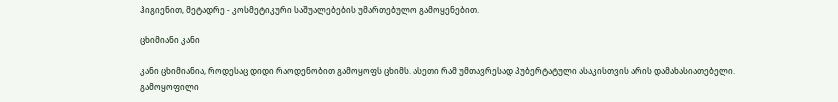ჰიგიენით, მეტადრე - კოსმეტიკური საშუალებების უმართებულო გამოყენებით.

ცხიმიანი კანი

კანი ცხიმიანია, როდესაც დიდი რაოდენობით გამოყოფს ცხიმს. ასეთი რამ უმთავრესად პუბერტატული ასაკისთვის არის დამახასიათებელი. გამოყოფილი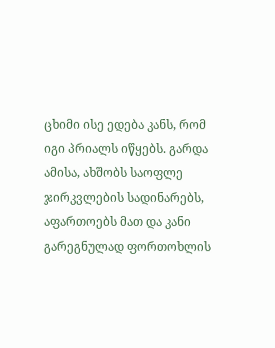ცხიმი ისე ედება კანს, რომ იგი პრიალს იწყებს. გარდა ამისა, ახშობს საოფლე ჯირკვლების სადინარებს, აფართოებს მათ და კანი გარეგნულად ფორთოხლის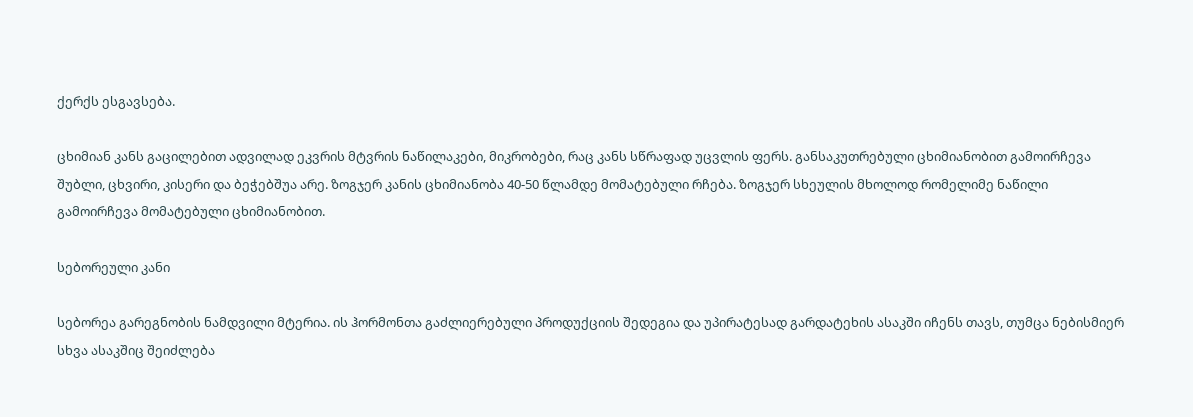ქერქს ესგავსება.

ცხიმიან კანს გაცილებით ადვილად ეკვრის მტვრის ნაწილაკები, მიკრობები, რაც კანს სწრაფად უცვლის ფერს. განსაკუთრებული ცხიმიანობით გამოირჩევა შუბლი, ცხვირი, კისერი და ბეჭებშუა არე. ზოგჯერ კანის ცხიმიანობა 40-50 წლამდე მომატებული რჩება. ზოგჯერ სხეულის მხოლოდ რომელიმე ნაწილი გამოირჩევა მომატებული ცხიმიანობით.

სებორეული კანი

სებორეა გარეგნობის ნამდვილი მტერია. ის ჰორმონთა გაძლიერებული პროდუქციის შედეგია და უპირატესად გარდატეხის ასაკში იჩენს თავს, თუმცა ნებისმიერ სხვა ასაკშიც შეიძლება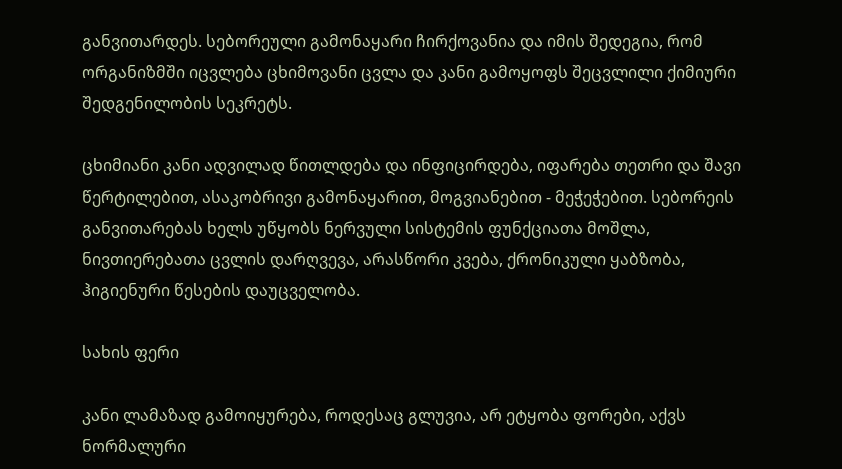განვითარდეს. სებორეული გამონაყარი ჩირქოვანია და იმის შედეგია, რომ ორგანიზმში იცვლება ცხიმოვანი ცვლა და კანი გამოყოფს შეცვლილი ქიმიური შედგენილობის სეკრეტს.

ცხიმიანი კანი ადვილად წითლდება და ინფიცირდება, იფარება თეთრი და შავი წერტილებით, ასაკობრივი გამონაყარით, მოგვიანებით - მეჭეჭებით. სებორეის განვითარებას ხელს უწყობს ნერვული სისტემის ფუნქციათა მოშლა, ნივთიერებათა ცვლის დარღვევა, არასწორი კვება, ქრონიკული ყაბზობა, ჰიგიენური წესების დაუცველობა.

სახის ფერი

კანი ლამაზად გამოიყურება, როდესაც გლუვია, არ ეტყობა ფორები, აქვს ნორმალური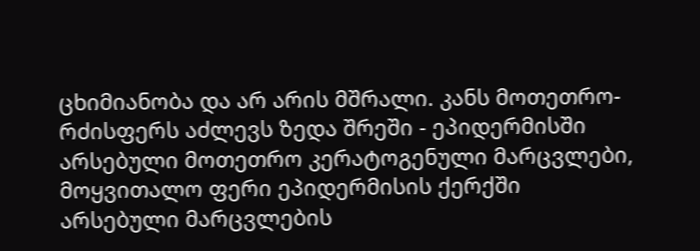ცხიმიანობა და არ არის მშრალი. კანს მოთეთრო-რძისფერს აძლევს ზედა შრეში - ეპიდერმისში არსებული მოთეთრო კერატოგენული მარცვლები, მოყვითალო ფერი ეპიდერმისის ქერქში არსებული მარცვლების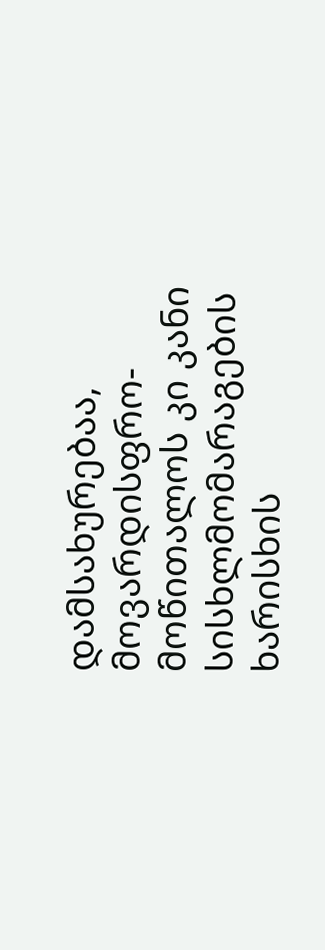დამსახურებაა, მოვარდისფრო-მოწითალოს კი კანი სისხლმომარაგების ხარისხის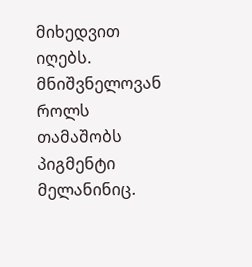მიხედვით იღებს. მნიშვნელოვან როლს თამაშობს პიგმენტი მელანინიც.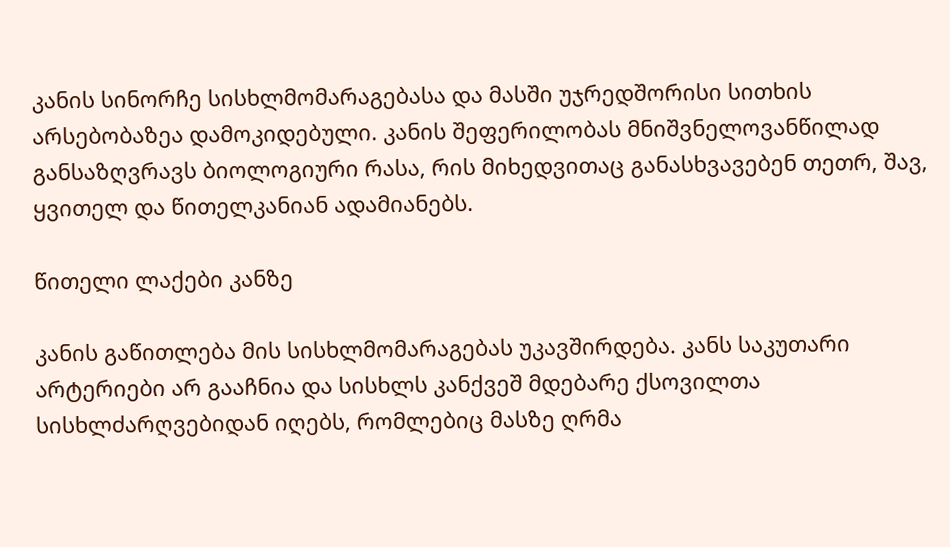კანის სინორჩე სისხლმომარაგებასა და მასში უჯრედშორისი სითხის არსებობაზეა დამოკიდებული. კანის შეფერილობას მნიშვნელოვანწილად განსაზღვრავს ბიოლოგიური რასა, რის მიხედვითაც განასხვავებენ თეთრ, შავ, ყვითელ და წითელკანიან ადამიანებს.

წითელი ლაქები კანზე

კანის გაწითლება მის სისხლმომარაგებას უკავშირდება. კანს საკუთარი არტერიები არ გააჩნია და სისხლს კანქვეშ მდებარე ქსოვილთა სისხლძარღვებიდან იღებს, რომლებიც მასზე ღრმა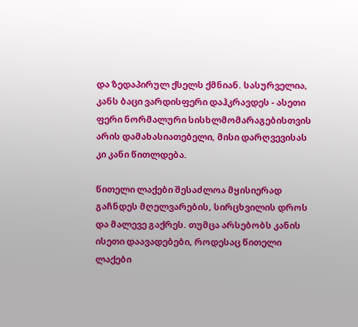და ზედაპირულ ქსელს ქმნიან. სასურველია, კანს ბაცი ვარდისფერი დაჰკრავდეს - ასეთი ფერი ნორმალური სისხლმომარაგებისთვის არის დამახასიათებელი, მისი დარღვევისას კი კანი წითლდება.

წითელი ლაქები შესაძლოა მყისიერად გაჩნდეს მღელვარების, სირცხვილის დროს და მალევე გაქრეს. თუმცა არსებობს კანის ისეთი დაავადებები, როდესაც წითელი ლაქები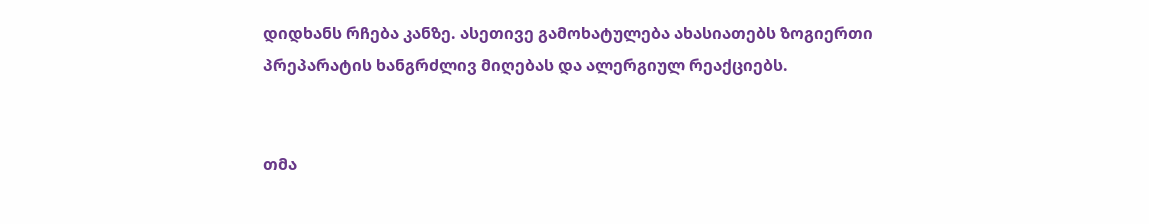დიდხანს რჩება კანზე. ასეთივე გამოხატულება ახასიათებს ზოგიერთი პრეპარატის ხანგრძლივ მიღებას და ალერგიულ რეაქციებს.


თმა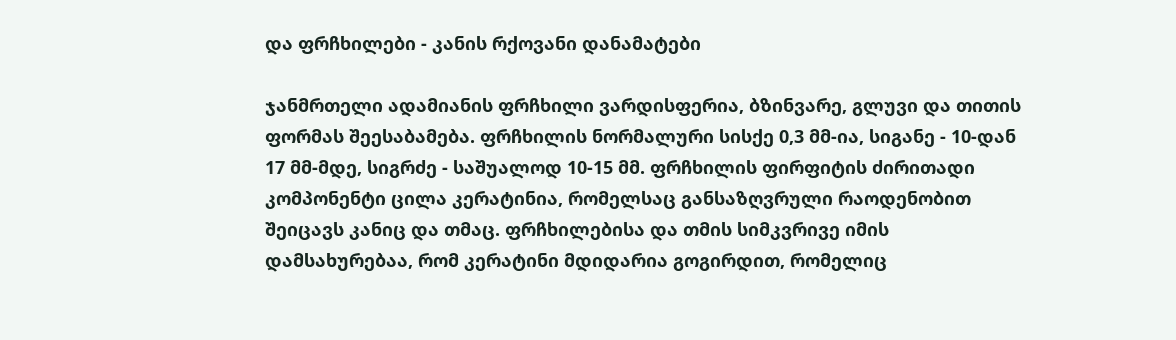და ფრჩხილები - კანის რქოვანი დანამატები

ჯანმრთელი ადამიანის ფრჩხილი ვარდისფერია, ბზინვარე, გლუვი და თითის ფორმას შეესაბამება. ფრჩხილის ნორმალური სისქე 0,3 მმ-ია, სიგანე - 10-დან 17 მმ-მდე, სიგრძე - საშუალოდ 10-15 მმ. ფრჩხილის ფირფიტის ძირითადი კომპონენტი ცილა კერატინია, რომელსაც განსაზღვრული რაოდენობით შეიცავს კანიც და თმაც. ფრჩხილებისა და თმის სიმკვრივე იმის დამსახურებაა, რომ კერატინი მდიდარია გოგირდით, რომელიც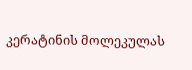კერატინის მოლეკულას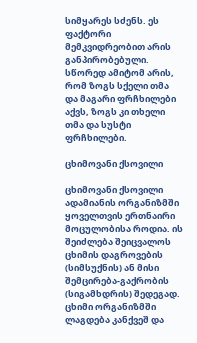სიმყარეს სძენს. ეს ფაქტორი მემკვიდრეობით არის განპირობებული. სწორედ ამიტომ არის, რომ ზოგს სქელი თმა და მაგარი ფრჩხილები აქვს, ზოგს კი თხელი თმა და სუსტი ფრჩხილები.

ცხიმოვანი ქსოვილი

ცხიმოვანი ქსოვილი ადამიანის ორგანიზმში ყოველთვის ერთნაირი მოცულობისა როდია. ის შეიძლება შეიცვალოს ცხიმის დაგროვების (სიმსუქნის) ან მისი შემცირება-გაქრობის (სიგამხდრის) შედეგად. ცხიმი ორგანიზმში ლაგდება კანქვეშ და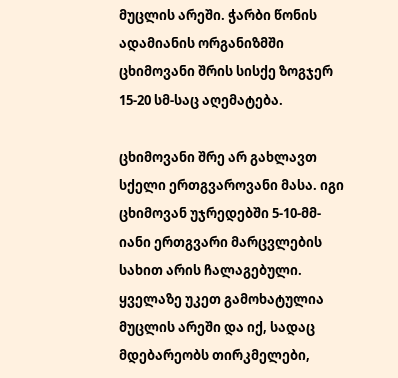მუცლის არეში. ჭარბი წონის ადამიანის ორგანიზმში ცხიმოვანი შრის სისქე ზოგჯერ 15-20 სმ-საც აღემატება.

ცხიმოვანი შრე არ გახლავთ სქელი ერთგვაროვანი მასა. იგი ცხიმოვან უჯრედებში 5-10-მმ-იანი ერთგვარი მარცვლების სახით არის ჩალაგებული. ყველაზე უკეთ გამოხატულია მუცლის არეში და იქ, სადაც მდებარეობს თირკმელები,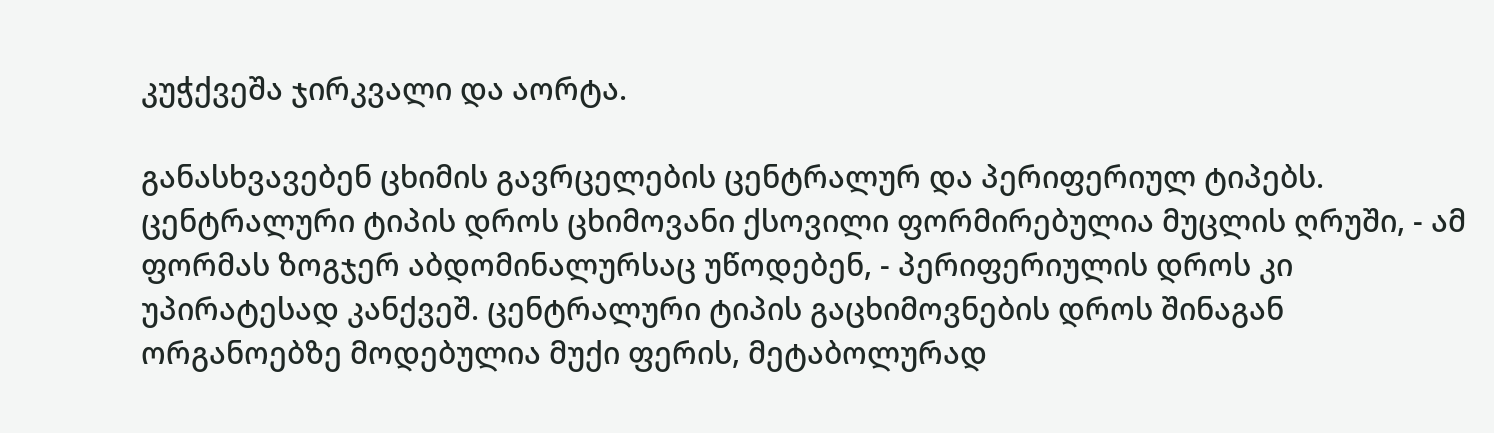კუჭქვეშა ჯირკვალი და აორტა.

განასხვავებენ ცხიმის გავრცელების ცენტრალურ და პერიფერიულ ტიპებს. ცენტრალური ტიპის დროს ცხიმოვანი ქსოვილი ფორმირებულია მუცლის ღრუში, - ამ ფორმას ზოგჯერ აბდომინალურსაც უწოდებენ, - პერიფერიულის დროს კი უპირატესად კანქვეშ. ცენტრალური ტიპის გაცხიმოვნების დროს შინაგან ორგანოებზე მოდებულია მუქი ფერის, მეტაბოლურად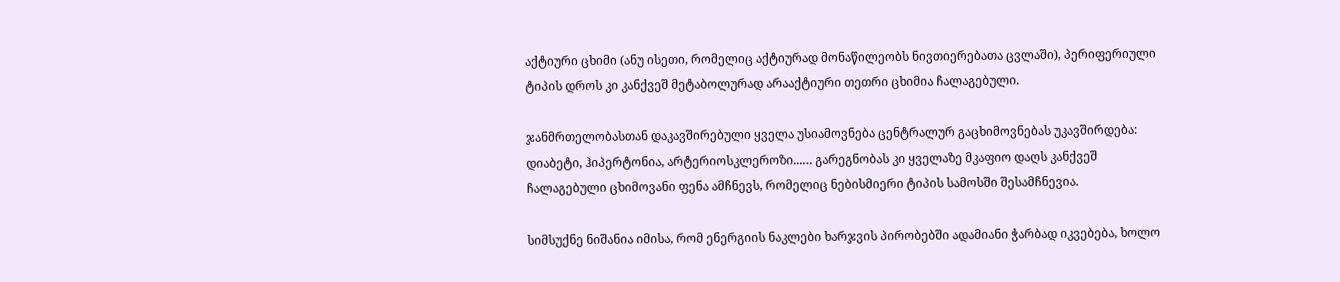აქტიური ცხიმი (ანუ ისეთი, რომელიც აქტიურად მონაწილეობს ნივთიერებათა ცვლაში), პერიფერიული ტიპის დროს კი კანქვეშ მეტაბოლურად არააქტიური თეთრი ცხიმია ჩალაგებული.

ჯანმრთელობასთან დაკავშირებული ყველა უსიამოვნება ცენტრალურ გაცხიმოვნებას უკავშირდება: დიაბეტი, ჰიპერტონია, არტერიოსკლეროზი...… გარეგნობას კი ყველაზე მკაფიო დაღს კანქვეშ ჩალაგებული ცხიმოვანი ფენა ამჩნევს, რომელიც ნებისმიერი ტიპის სამოსში შესამჩნევია.

სიმსუქნე ნიშანია იმისა, რომ ენერგიის ნაკლები ხარჯვის პირობებში ადამიანი ჭარბად იკვებება, ხოლო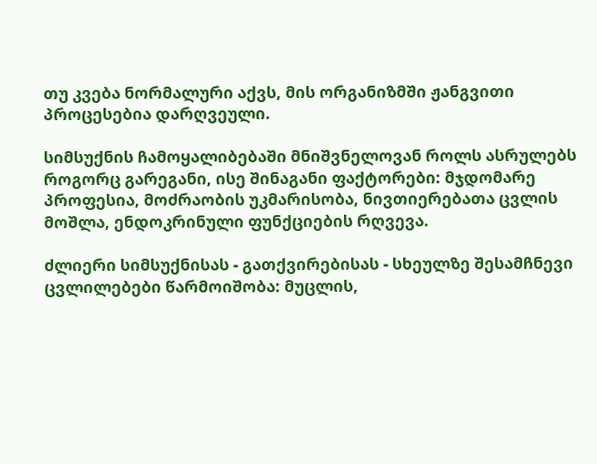თუ კვება ნორმალური აქვს, მის ორგანიზმში ჟანგვითი პროცესებია დარღვეული.

სიმსუქნის ჩამოყალიბებაში მნიშვნელოვან როლს ასრულებს როგორც გარეგანი, ისე შინაგანი ფაქტორები: მჯდომარე პროფესია, მოძრაობის უკმარისობა, ნივთიერებათა ცვლის მოშლა, ენდოკრინული ფუნქციების რღვევა.

ძლიერი სიმსუქნისას - გათქვირებისას - სხეულზე შესამჩნევი ცვლილებები წარმოიშობა: მუცლის,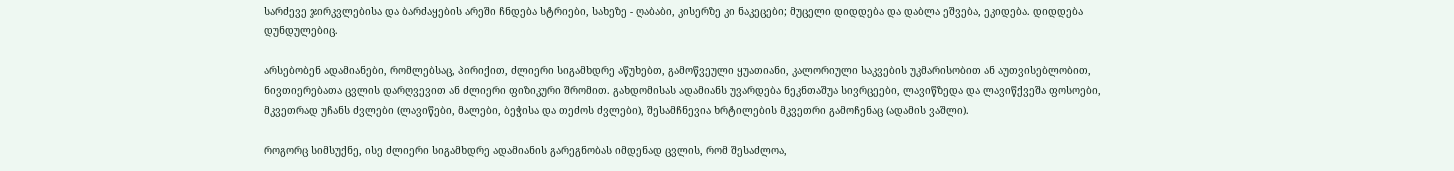სარძევე ჯირკვლებისა და ბარძაყების არეში ჩნდება სტრიები, სახეზე - ღაბაბი, კისერზე კი ნაკეცები; მუცელი დიდდება და დაბლა ეშვება, ეკიდება. დიდდება დუნდულებიც.

არსებობენ ადამიანები, რომლებსაც, პირიქით, ძლიერი სიგამხდრე აწუხებთ, გამოწვეული ყუათიანი, კალორიული საკვების უკმარისობით ან აუთვისებლობით, ნივთიერებათა ცვლის დარღვევით ან ძლიერი ფიზიკური შრომით. გახდომისას ადამიანს უვარდება ნეკნთაშუა სივრცეები, ლავიწზედა და ლავიწქვეშა ფოსოები, მკვეთრად უჩანს ძვლები (ლავიწები, მალები, ბეჭისა და თეძოს ძვლები), შესამჩნევია ხრტილების მკვეთრი გამოჩენაც (ადამის ვაშლი).

როგორც სიმსუქნე, ისე ძლიერი სიგამხდრე ადამიანის გარეგნობას იმდენად ცვლის, რომ შესაძლოა,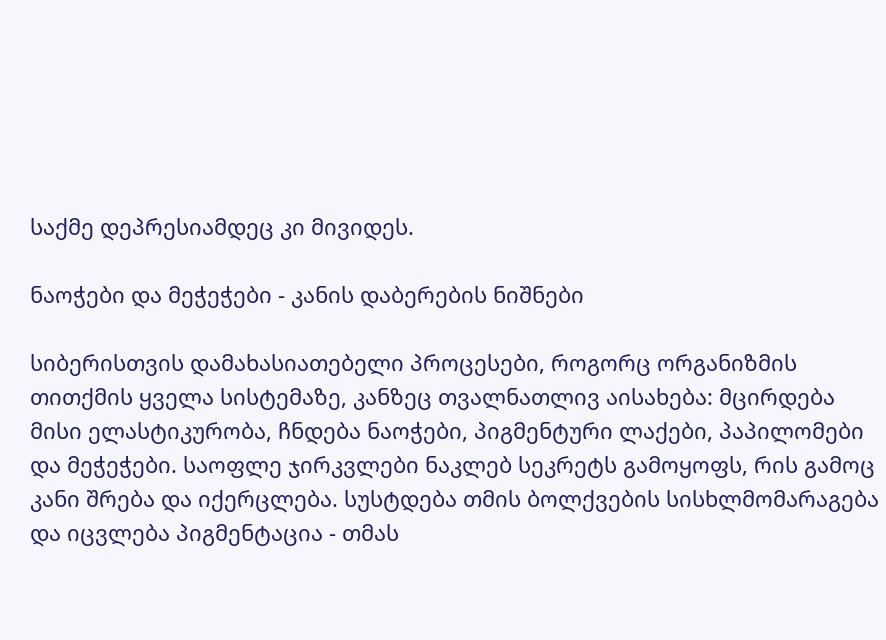საქმე დეპრესიამდეც კი მივიდეს.

ნაოჭები და მეჭეჭები - კანის დაბერების ნიშნები

სიბერისთვის დამახასიათებელი პროცესები, როგორც ორგანიზმის თითქმის ყველა სისტემაზე, კანზეც თვალნათლივ აისახება: მცირდება მისი ელასტიკურობა, ჩნდება ნაოჭები, პიგმენტური ლაქები, პაპილომები და მეჭეჭები. საოფლე ჯირკვლები ნაკლებ სეკრეტს გამოყოფს, რის გამოც კანი შრება და იქერცლება. სუსტდება თმის ბოლქვების სისხლმომარაგება და იცვლება პიგმენტაცია - თმას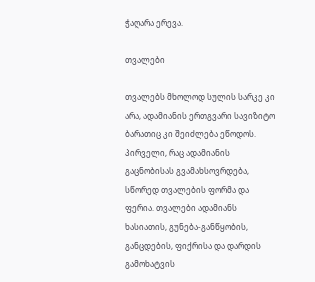ჭაღარა ერევა.

თვალები

თვალებს მხოლოდ სულის სარკე კი არა, ადამიანის ერთგვარი სავიზიტო ბარათიც კი შეიძლება ეწოდოს. პირველი, რაც ადამიანის გაცნობისას გვამახსოვრდება, სწორედ თვალების ფორმა და ფერია. თვალები ადამიანს ხასიათის, გუნება-განწყობის, განცდების, ფიქრისა და დარდის გამოხატვის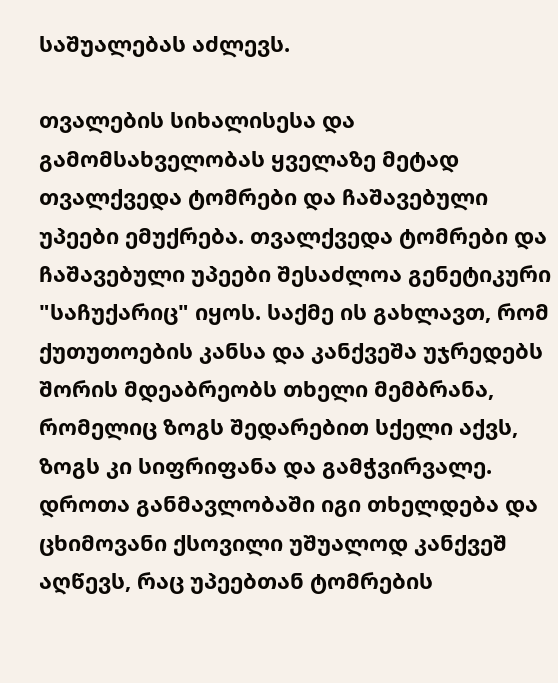საშუალებას აძლევს.

თვალების სიხალისესა და გამომსახველობას ყველაზე მეტად თვალქვედა ტომრები და ჩაშავებული უპეები ემუქრება. თვალქვედა ტომრები და ჩაშავებული უპეები შესაძლოა გენეტიკური "საჩუქარიც" იყოს. საქმე ის გახლავთ, რომ ქუთუთოების კანსა და კანქვეშა უჯრედებს შორის მდეაბრეობს თხელი მემბრანა, რომელიც ზოგს შედარებით სქელი აქვს, ზოგს კი სიფრიფანა და გამჭვირვალე. დროთა განმავლობაში იგი თხელდება და ცხიმოვანი ქსოვილი უშუალოდ კანქვეშ აღწევს, რაც უპეებთან ტომრების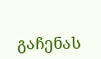გაჩენას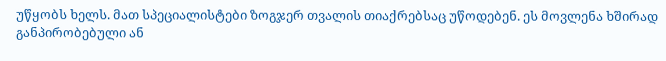უწყობს ხელს. მათ სპეციალისტები ზოგჯერ თვალის თიაქრებსაც უწოდებენ. ეს მოვლენა ხშირად განპირობებული ან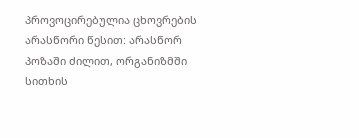პროვოცირებულია ცხოვრების არასწორი წესით: არასწორ პოზაში ძილით, ორგანიზმში სითხის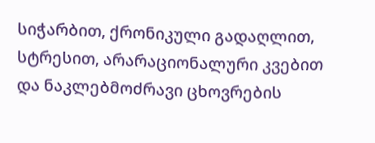სიჭარბით, ქრონიკული გადაღლით, სტრესით, არარაციონალური კვებით და ნაკლებმოძრავი ცხოვრების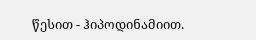წესით - ჰიპოდინამიით.